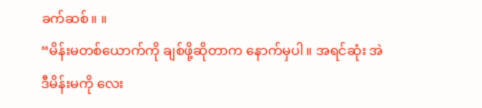ခက်ဆစ်။ ။
“မိန်းမတစ်ယောက်ကို ချစ်ဖို့ဆိုတာက နောက်မှပါ။ အရင်ဆုံး အဲဒီမိန်းမကို လေး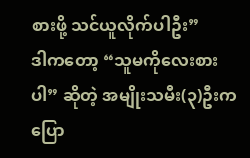စားဖို့ သင်ယူလိုက်ပါဦး”
ဒါကတော့ “သူမကိုလေးစားပါ” ဆိုတဲ့ အမျိုးသမီး(၃)ဦးက ပြော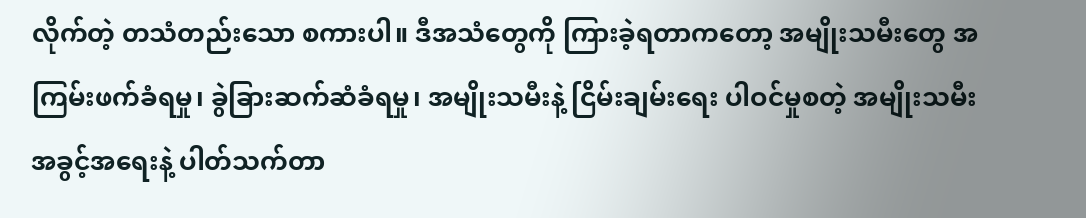လိုက်တဲ့ တသံတည်းသော စကားပါ။ ဒီအသံတွေကို ကြားခဲ့ရတာကတော့ အမျိုးသမီးတွေ အကြမ်းဖက်ခံရမှု၊ ခွဲခြားဆက်ဆံခံရမှု၊ အမျိုးသမီးနဲ့ ငြိမ်းချမ်းရေး ပါဝင်မှုစတဲ့ အမျိုးသမီးအခွင့်အရေးနဲ့ ပါတ်သက်တာ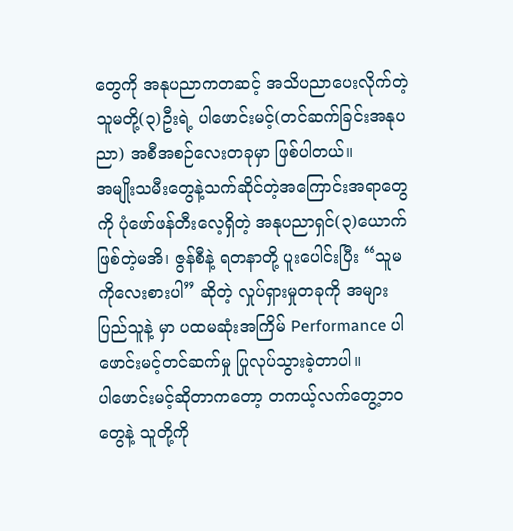တွေကို အနုပညာကတဆင့် အသိပညာပေးလိုက်တဲ့ သူမတို့(၃)ဦးရဲ့ ပါဖောင်းမင့်(တင်ဆက်ခြင်းအနုပညာ) အစီအစဉ်လေးတခုမှာ ဖြစ်ပါတယ်။
အမျိုးသမီးတွေနဲ့သက်ဆိုင်တဲ့အကြောင်းအရာတွေကို ပုံဖော်ဖန်တီးလေ့ရှိတဲ့ အနုပညာရှင်(၃)ယောက်ဖြစ်တဲ့မအိ၊ ဇွန်စီနဲ့ ရတနာတို့ ပူးပေါင်းပြီး “သူမကိုလေးစားပါ” ဆိုတဲ့ လှုပ်ရှားမှုတခုကို အများပြည်သူနဲ့ မှာ ပထမဆုံးအကြိမ် Performance ပါဖောင်းမင့်တင်ဆက်မှု ပြုလုပ်သွားခဲ့တာပါ။
ပါဖောင်းမင့်ဆိုတာကတော့ တကယ့်လက်တွေ့ဘဝတွေနဲ့ သူတို့ကို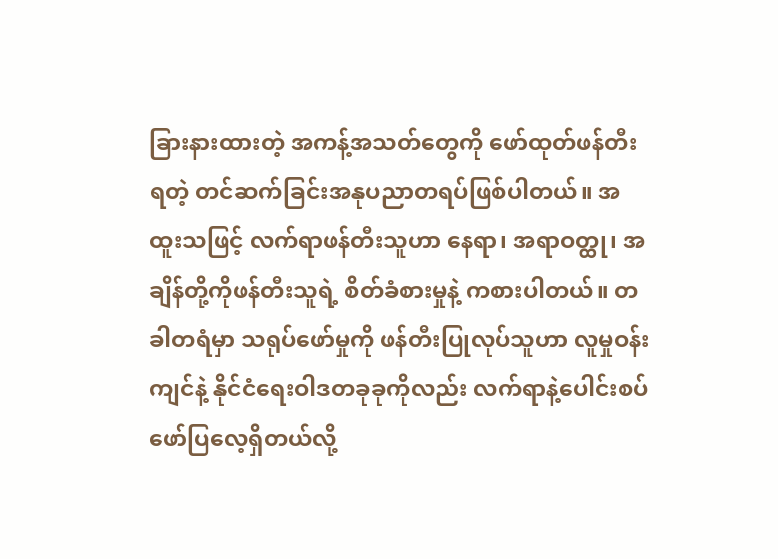ခြားနားထားတဲ့ အကန့်အသတ်တွေကို ဖော်ထုတ်ဖန်တီးရတဲ့ တင်ဆက်ခြင်းအနုပညာတရပ်ဖြစ်ပါတယ်။ အထူးသဖြင့် လက်ရာဖန်တီးသူဟာ နေရာ၊ အရာဝတ္ထု၊ အချိန်တို့ကိုဖန်တီးသူရဲ့ စိတ်ခံစားမှုနဲ့ ကစားပါတယ်။ တခါတရံမှာ သရုပ်ဖော်မှုကို ဖန်တီးပြုလုပ်သူဟာ လူမှုဝန်းကျင်နဲ့ နိုင်ငံရေးဝါဒတခုခုကိုလည်း လက်ရာနဲ့ပေါင်းစပ်ဖော်ပြလေ့ရှိတယ်လို့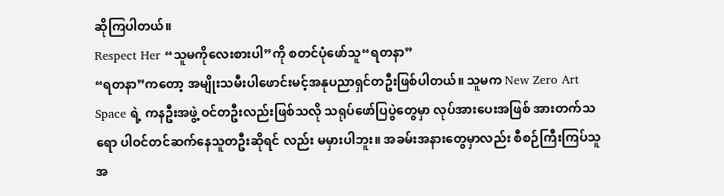ဆိုကြပါတယ်။
Respect Her “သူမကိုလေးစားပါ”ကို စတင်ပုံဖော်သူ“ရတနာ”
“ရတနာ”ကတော့ အမျိုးသမီးပါဖောင်းမင့်အနုပညာရှင်တဦးဖြစ်ပါတယ်။ သူမက New Zero Art Space ရဲ့ ကနဦးအဖွဲ့ ဝင်တဦးလည်းဖြစ်သလို သရုပ်ဖော်ပြပွဲတွေမှာ လုပ်အားပေးအဖြစ် အားတက်သရော ပါဝင်တင်ဆက်နေသူတဦးဆိုရင် လည်း မမှားပါဘူး။ အခမ်းအနားတွေမှာလည်း စီစဉ်ကြီးကြပ်သူအ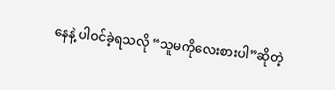နေနဲ့ ပါဝင်ခဲ့ရသလို “သူမကိုလေးစားပါ”ဆိုတဲ့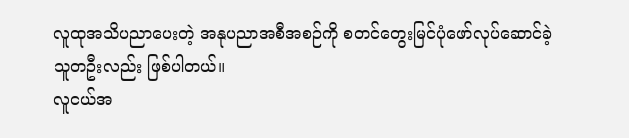လူထုအသိပညာပေးတဲ့ အနုပညာအစီအစဉ်ကို စတင်တွေးမြင်ပုံဖော်လုပ်ဆောင်ခဲ့သူတဦးလည်း ဖြစ်ပါတယ်။
လူငယ်အ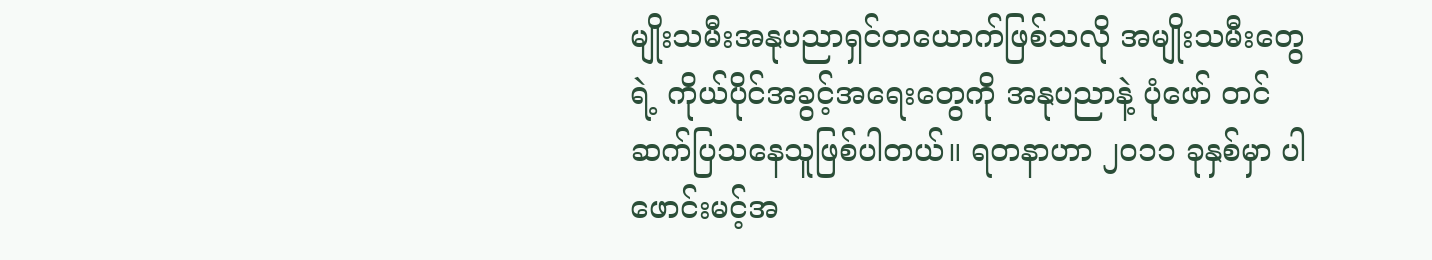မျိုးသမီးအနုပညာရှင်တယောက်ဖြစ်သလို အမျိုးသမီးတွေရဲ့ ကိုယ်ပိုင်အခွင့်အရေးတွေကို အနုပညာနဲ့ ပုံဖော် တင်ဆက်ပြသနေသူဖြစ်ပါတယ်။ ရတနာဟာ ၂၀၁၁ ခုနှစ်မှာ ပါဖောင်းမင့်အ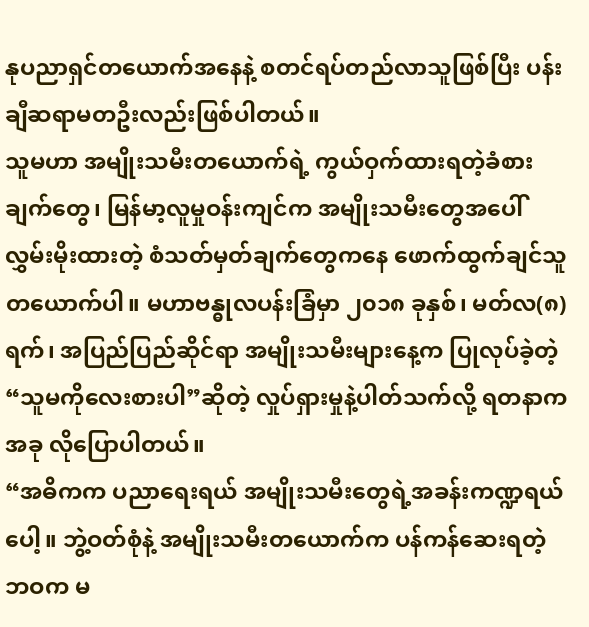နုပညာရှင်တယောက်အနေနဲ့ စတင်ရပ်တည်လာသူဖြစ်ပြီး ပန်းချီဆရာမတဦးလည်းဖြစ်ပါတယ်။
သူမဟာ အမျိုးသမီးတယောက်ရဲ့ ကွယ်ဝှက်ထားရတဲ့ခံစားချက်တွေ၊ မြန်မာ့လူမှုဝန်းကျင်က အမျိုးသမီးတွေအပေါ် လွှမ်းမိုးထားတဲ့ စံသတ်မှတ်ချက်တွေကနေ ဖောက်ထွက်ချင်သူတယောက်ပါ။ မဟာဗန္ဓုလပန်းခြံမှာ ၂၀၁၈ ခုနှစ်၊ မတ်လ(၈)ရက်၊ အပြည်ပြည်ဆိုင်ရာ အမျိုးသမီးများနေ့က ပြုလုပ်ခဲ့တဲ့ “သူမကိုလေးစားပါ”ဆိုတဲ့ လှုပ်ရှားမှုနဲ့ပါတ်သက်လို့ ရတနာက အခု လိုပြောပါတယ်။
“အဓိကက ပညာရေးရယ် အမျိုးသမီးတွေရဲ့အခန်းကဏ္ဍရယ်ပေါ့။ ဘွဲ့ဝတ်စုံနဲ့ အမျိုးသမီးတယောက်က ပန်ကန်ဆေးရတဲ့ဘဝက မ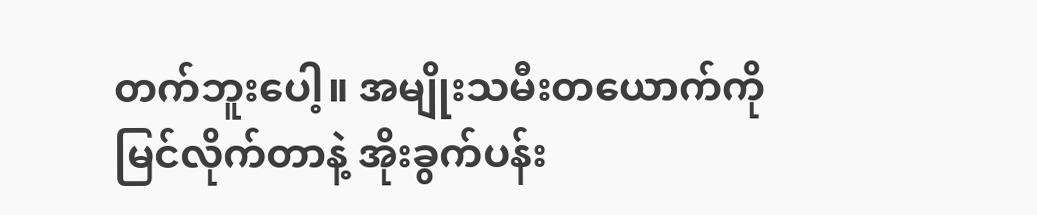တက်ဘူးပေါ့။ အမျိုးသမီးတယောက်ကို မြင်လိုက်တာနဲ့ အိုးခွက်ပန်း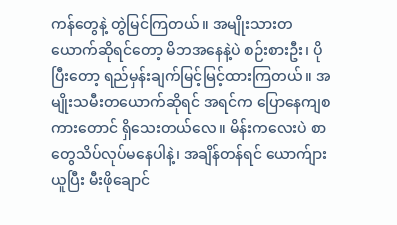ကန်တွေနဲ့ တွဲမြင်ကြတယ်။ အမျိုးသားတယောက်ဆိုရင်တော့ မိဘအနေနဲ့ပဲ စဉ်းစားဦး၊ ပိုပြီးတော့ ရည်မှန်းချက်မြင့်မြင့်ထားကြတယ်။ အမျိုးသမီးတယောက်ဆိုရင် အရင်က ပြောနေကျစကားတောင် ရှိသေးတယ်လေ။ မိန်းကလေးပဲ စာတွေသိပ်လုပ်မနေပါနဲ့၊ အချိန်တန်ရင် ယောက်ျားယူပြီး မီးဖိုချောင်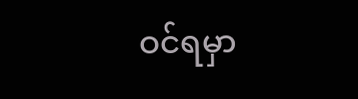ဝင်ရမှာ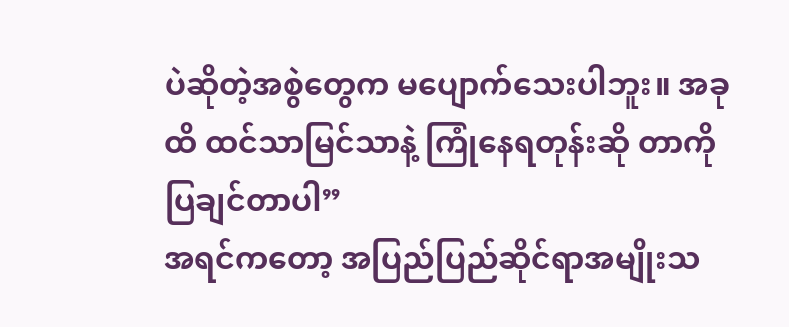ပဲဆိုတဲ့အစွဲတွေက မပျောက်သေးပါဘူး။ အခုထိ ထင်သာမြင်သာနဲ့ ကြုံနေရတုန်းဆို တာကိုပြချင်တာပါ”
အရင်ကတော့ အပြည်ပြည်ဆိုင်ရာအမျိုးသ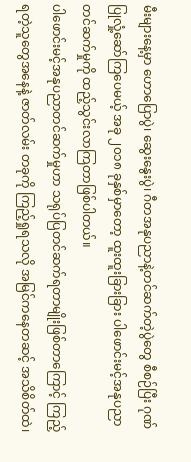မီးများနေ့မှာ ဟောပြောပွဲ၊ ဆွေးနွေးပွဲ၊ ဂီတအနုပညာနဲ့တင်ဆက်တဲ့ပွဲတွေ စီစဉ်ပြီး ဂုဏ်ပြုလှုံ့ဆော်ကြပေမယ့် အခု ၂၀၁၈ ခုနှစ်မှာတော့ ထူးထူးခြားခြား ပါဖောင်းမင့်အနုပညာတင်ဆက်မှုကို ထည့်သွင်းလာကြတာဖြစ်ပါတယ်။
ပါဖောင်းမင့်အနုပညာတင်ဆက်မှုဟာ သရုပ်ပြတင်ဆက်ရတာမျိုးဖြစ်တာကြောင့် ကြည့်ရတဲ့သူတွေအနေနဲ့ ဇာတ်လမ်း တခုကို ကြည့်ရှုရသလို အမြင်ကနေတဆင့် အသိစိတ်ထဲ၊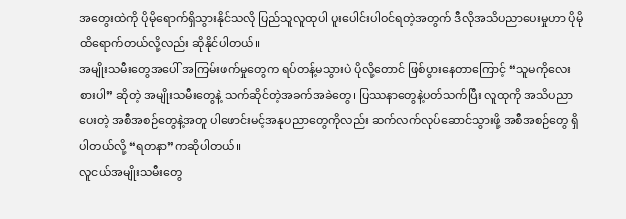အတွေးထဲကို ပိုမိုရောက်ရှိသွားနိုင်သလို ပြည်သူလူထုပါ ပူးပေါင်းပါဝင်ရတဲ့အတွက် ဒီလိုအသိပညာပေးမှုဟာ ပိုမိုထိရောက်တယ်လို့လည်း ဆိုနိုင်ပါတယ်။
အမျိုးသမီးတွေအပေါ် အကြမ်းဖက်မှုတွေက ရပ်တန့်မသွားပဲ ပိုလို့တောင် ဖြစ်ပွားနေတာကြောင့် “သူမကိုလေးစားပါ” ဆိုတဲ့ အမျိုးသမီးတွေနဲ့ သက်ဆိုင်တဲ့အခက်အခဲတွေ၊ ပြဿနာတွေနဲ့ပတ်သက်ပြီး လူထုကို အသိပညာပေးတဲ့ အစီအစဉ်တွေနဲ့အတူ ပါဖောင်းမင့်အနုပညာတွေကိုလည်း ဆက်လက်လုပ်ဆောင်သွားဖို့ အစီအစဉ်တွေ ရှိပါတယ်လို့ “ရတနာ”ကဆိုပါတယ်။
လူငယ်အမျိုးသမီးတွေ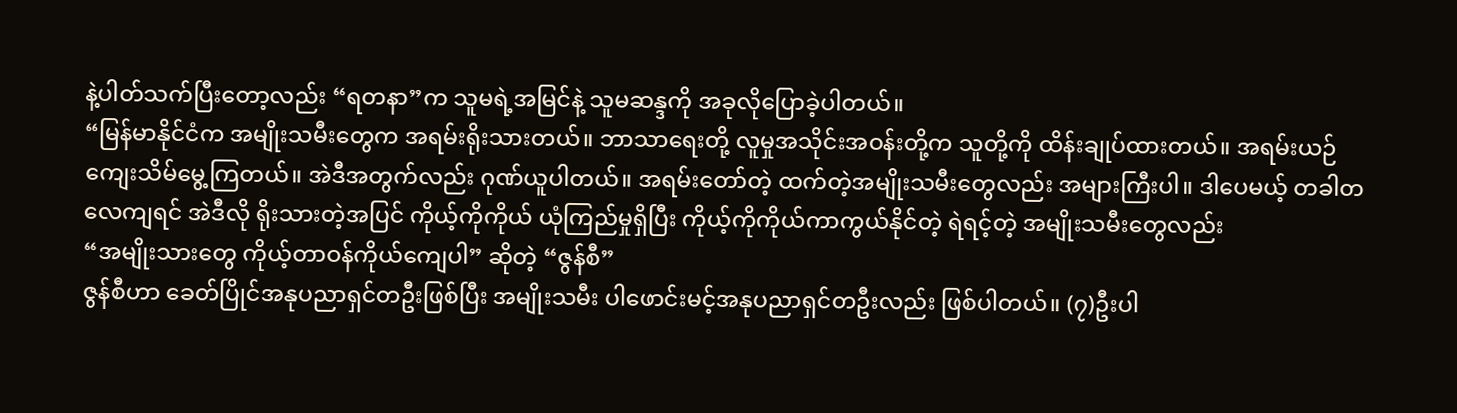နဲ့ပါတ်သက်ပြီးတော့လည်း “ရတနာ”က သူမရဲ့အမြင်နဲ့ သူမဆန္ဒကို အခုလိုပြောခဲ့ပါတယ်။
“မြန်မာနိုင်ငံက အမျိုးသမီးတွေက အရမ်းရိုးသားတယ်။ ဘာသာရေးတို့ လူမှုအသိုင်းအဝန်းတို့က သူတို့ကို ထိန်းချုပ်ထားတယ်။ အရမ်းယဉ်ကျေးသိမ်မွေ့ကြတယ်။ အဲဒီအတွက်လည်း ဂုဏ်ယူပါတယ်။ အရမ်းတော်တဲ့ ထက်တဲ့အမျိုးသမီးတွေလည်း အများကြီးပါ။ ဒါပေမယ့် တခါတလေကျရင် အဲဒီလို ရိုးသားတဲ့အပြင် ကိုယ့်ကိုကိုယ် ယုံကြည်မှုရှိပြီး ကိုယ့်ကိုကိုယ်ကာကွယ်နိုင်တဲ့ ရဲရင့်တဲ့ အမျိုးသမီးတွေလည်း
“အမျိုးသားတွေ ကိုယ့်တာဝန်ကိုယ်ကျေပါ” ဆိုတဲ့ “ဇွန်စီ”
ဇွန်စီဟာ ခေတ်ပြိုင်အနုပညာရှင်တဦးဖြစ်ပြီး အမျိုးသမီး ပါဖောင်းမင့်အနုပညာရှင်တဦးလည်း ဖြစ်ပါတယ်။ (၇)ဦးပါ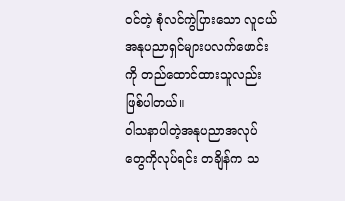ဝင်တဲ့ စုံလင်ကွဲပြားသော လူငယ်အနုပညာရှင်များပလက်ဖောင်းကို တည်ထောင်ထားသူလည်း ဖြစ်ပါတယ်။
ဝါသနာပါတဲ့အနုပညာအလုပ်တွေကိုလုပ်ရင်း တချိန်က သ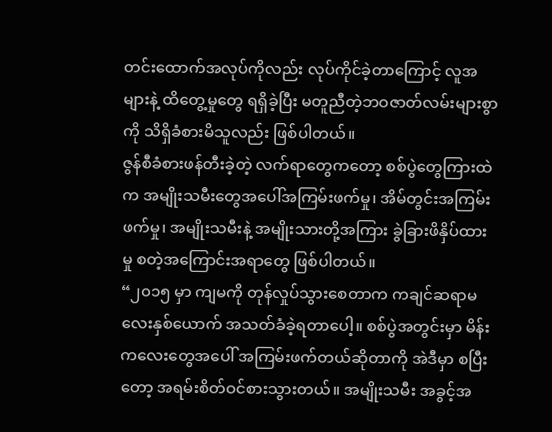တင်းထောက်အလုပ်ကိုလည်း လုပ်ကိုင်ခဲ့တာကြောင့် လူအများနဲ့ ထိတွေ့မှုတွေ ရရှိခဲ့ပြီး မတူညီတဲ့ဘဝဇာတ်လမ်းများစွာကို သိရှိခံစားမိသူလည်း ဖြစ်ပါတယ်။
ဇွန်စီခံစားဖန်တီးခဲ့တဲ့ လက်ရာတွေကတော့ စစ်ပွဲတွေကြားထဲက အမျိုးသမီးတွေအပေါ်အကြမ်းဖက်မှု၊ အိမ်တွင်းအကြမ်းဖက်မှု၊ အမျိုးသမီးနဲ့ အမျိုးသားတို့အကြား ခွဲခြားဖိနှိပ်ထားမှု စတဲ့အကြောင်းအရာတွေ ဖြစ်ပါတယ်။
“၂၀၁၅ မှာ ကျမကို တုန်လှုပ်သွားစေတာက ကချင်ဆရာမလေးနှစ်ယောက် အသတ်ခံခဲ့ရတာပေါ့။ စစ်ပွဲအတွင်းမှာ မိန်းကလေးတွေအပေါ် အကြမ်းဖက်တယ်ဆိုတာကို အဲဒီမှာ စပြီးတော့ အရမ်းစိတ်ဝင်စားသွားတယ်။ အမျိုးသမီး အခွင့်အ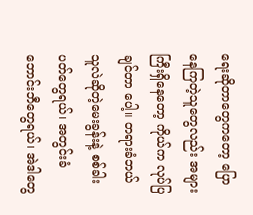ရေးဆိုတာတွေကတော့ ပြောနေကြတဲ့သူတွေလည်း အများကြီးရှိနေတော့ ကိုယ်က လုပ်ပြချင်တာ ပေါ့။ တရားခံဘယ်သူလဲဆိုတဲ့မေးခွန်းနဲ့ စစ်ခါးပတ်တွေရယ်၊ အတွင်းခံဘောင်းဘီတွေရယ်၊ အဲဒါတွေ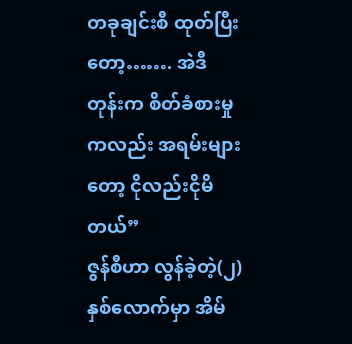တခုချင်းစီ ထုတ်ပြီး တော့……. အဲဒီတုန်းက စိတ်ခံစားမှုကလည်း အရမ်းများတော့ ငိုလည်းငိုမိတယ်”
ဇွန်စီဟာ လွန်ခဲ့တဲ့(၂)နှစ်လောက်မှာ အိမ်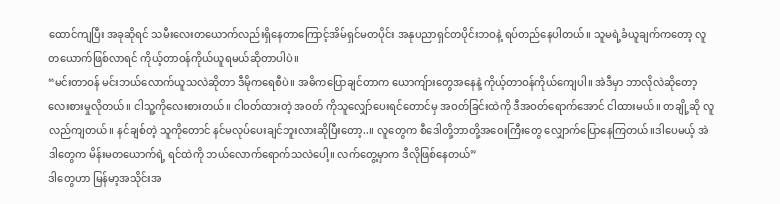ထောင်ကျပြီး အခုဆိုရင် သမီးလေးတယောက်လည်းရှိနေတာကြောင့်အိမ်ရှင်မတပိုင်း အနုပညာရှင်တပိုင်းဘဝနဲ့ ရပ်တည်နေပါတယ်။ သူမရဲ့ခံယူချက်ကတော့ လူတယောက်ဖြစ်လာရင် ကိုယ့်တာဝန်ကိုယ်ယူရမယ်ဆိုတာပါပဲ။
“မင်းတာဝန် မင်းဘယ်လောက်ယူသလဲဆိုတာ ဒီမိုကရေစီပဲ။ အဓိကပြောချင်တာက ယောကျ်ားတွေအနေနဲ့ ကိုယ့်တာဝန်ကိုယ်ကျေပါ။ အဲဒီမှာ ဘာလိုလဲဆိုတော့ လေးစားမှုလိုတယ်။ ငါသူ့ကိုလေးစားတယ်။ ငါဝတ်ထားတဲ့ အဝတ် ကိုသူလျှော်ပေးရင်တောင်မှ အဝတ်ခြင်းထဲကို ဒီအဝတ်ရောက်အောင် ငါထားမယ်။ တချို့ဆို လူလည်ကျတယ်။ နင်ချစ်တဲ့ သူကိုတောင် နင်မလုပ်ပေးချင်ဘူးလားဆိုပြီးတော့..။ လူတွေက စီဒေါတို့ဘာတို့အဝေးကြီးတွေ လျှောက်ပြောနေကြတယ်။ဒါပေမယ့် အဲဒါတွေက မိန်းမတယောက်ရဲ့ ရင်ထဲကို ဘယ်လောက်ရောက်သလဲပေါ့။ လက်တွေ့မှာက ဒီလိုဖြစ်နေတယ်”
ဒါတွေဟာ မြန်မာ့အသိုင်းအ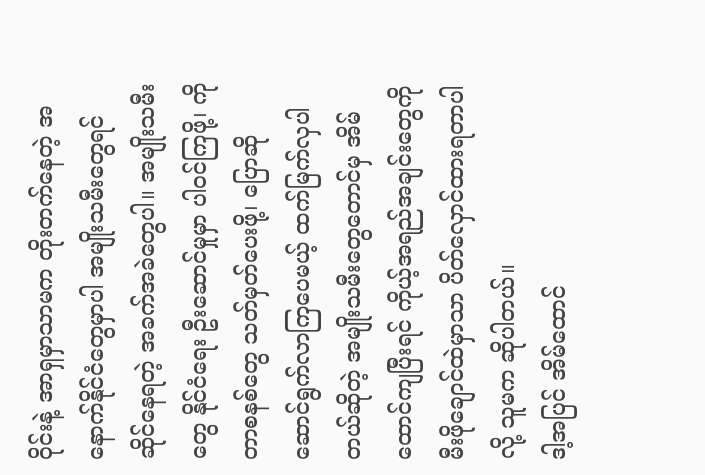ဝိုင်းနဲ့ အာရှမှာသာမက တိုးတက်နေတဲ့ အနောက်နိုင်ငံတွေမှာပါ အမျိုးသမီးတွေရင်ဆိုင်နေရတဲ့ အခက်အခဲတွေပါ။ အမျိုးသမီးတွေ နိုင်ငံရေး ဦးဆောင်မှုမှာ ပါဝင်ကြဖို့၊ ကိုတာစနစ်တွေ သတ်မှတ်ပေးဖို့၊ ပြောဆို ဆောင်ရွက်လာကြပေမယ့် ထက်မြက်လှပါတယ်ဆိုတဲ့ အမျိုးသမီးတွေတောင်မှ အိမ်ထောင်ကျပြီးရင် ကိုယ့်အရည်အချင်းတွေကို မီးဖိုချောင်ထဲမှာသာ ပိတ်လှောင်ထားရတာပါလို့ သူမက ဆိုပါတယ်။
ဒါ့အပြင် အိမ်ထောင်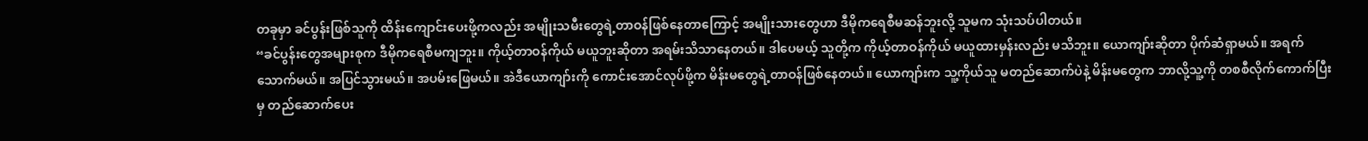တခုမှာ ခင်ပွန်းဖြစ်သူကို ထိန်းကျောင်းပေးဖို့ကလည်း အမျိုးသမီးတွေရဲ့တာဝန်ဖြစ်နေတာကြောင့် အမျိုးသားတွေဟာ ဒီမိုကရေစီမဆန်ဘူးလို့ သူမက သုံးသပ်ပါတယ်။
“ခင်ပွန်းတွေအများစုက ဒီမိုကရေစီမကျဘူး။ ကိုယ့်တာဝန်ကိုယ် မယူဘူးဆိုတာ အရမ်းသိသာနေတယ်။ ဒါပေမယ့် သူတို့က ကိုယ့်တာဝန်ကိုယ် မယူထားမှန်းလည်း မသိဘူး။ ယောကျာ်းဆိုတာ ပိုက်ဆံရှာမယ်။ အရက်သောက်မယ်။ အပြင်သွားမယ်။ အပမ်းဖြေမယ်။ အဲဒီယောကျာ်းကို ကောင်းအောင်လုပ်ဖို့က မိန်းမတွေရဲ့တာဝန်ဖြစ်နေတယ်။ ယောကျာ်းက သူ့ကိုယ်သူ မတည်ဆောက်ပဲနဲ့ မိန်းမတွေက ဘာလို့သူ့ကို တစစီလိုက်ကောက်ပြီးမှ တည်ဆောက်ပေး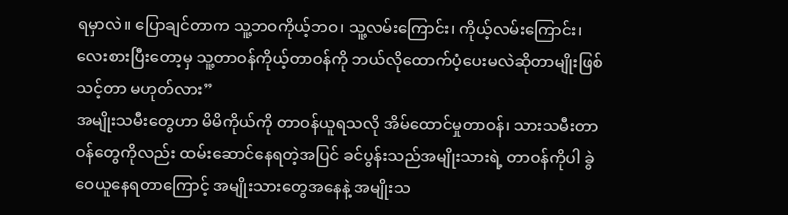ရမှာလဲ။ ပြောချင်တာက သူ့ဘဝကိုယ့်ဘဝ၊ သူ့လမ်းကြောင်း၊ ကိုယ့်လမ်းကြောင်း၊ လေးစားပြီးတော့မှ သူ့တာဝန်ကိုယ့်တာဝန်ကို ဘယ်လိုထောက်ပံ့ပေးမလဲဆိုတာမျိုးဖြစ်သင့်တာ မဟုတ်လား”
အမျိုးသမီးတွေဟာ မိမိကိုယ်ကို တာဝန်ယူရသလို အိမ်ထောင်မှုတာဝန်၊ သားသမီးတာဝန်တွေကိုလည်း ထမ်းဆောင်နေရတဲ့အပြင် ခင်ပွန်းသည်အမျိုးသားရဲ့ တာဝန်ကိုပါ ခွဲဝေယူနေရတာကြောင့် အမျိုးသားတွေအနေနဲ့ အမျိုးသ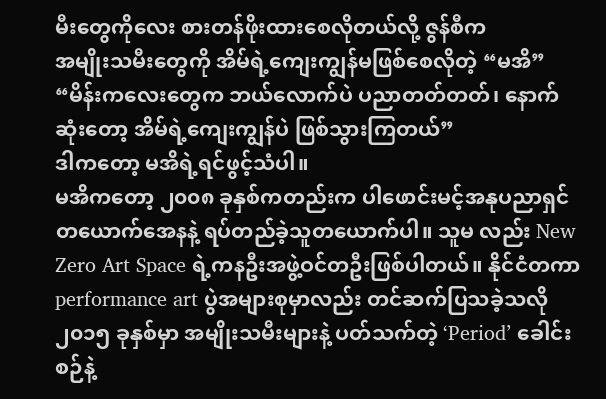မီးတွေကိုလေး စားတန်ဖိုးထားစေလိုတယ်လို့ ဇွန်စီက
အမျိုးသမီးတွေကို အိမ်ရဲ့ကျေးကျွန်မဖြစ်စေလိုတဲ့ “မအိ”
“မိန်းကလေးတွေက ဘယ်လောက်ပဲ ပညာတတ်တတ်၊ နောက်ဆုံးတော့ အိမ်ရဲ့ကျေးကျွန်ပဲ ဖြစ်သွားကြတယ်”
ဒါကတော့ မအိရဲ့ရင်ဖွင့်သံပါ။
မအိကတော့ ၂၀၀၈ ခုနှစ်ကတည်းက ပါဖောင်းမင့်အနုပညာရှင်တယောက်အေနနဲ့ ရပ်တည်ခဲ့သူတယောက်ပါ။ သူမ လည်း New Zero Art Space ရဲ့ကနဦးအဖွဲ့ဝင်တဦးဖြစ်ပါတယ်။ နိုင်ငံတကာ performance art ပွဲအများစုမှာလည်း တင်ဆက်ပြသခဲ့သလို ၂၀၁၅ ခုနှစ်မှာ အမျိုးသမီးများနဲ့ ပတ်သက်တဲ့ ‘Period’ ခေါင်းစဉ်နဲ့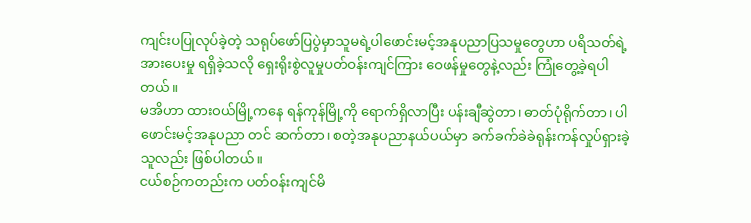ကျင်းပပြုလုပ်ခဲ့တဲ့ သရုပ်ဖော်ပြပွဲမှာသူမရဲ့ပါဖောင်းမင့်အနုပညာပြသမှုတွေဟာ ပရိသတ်ရဲ့အားပေးမှု ရရှိခဲ့သလို ရှေးရိုးစွဲလူမှုပတ်ဝန်းကျင်ကြား ဝေဖန်မှုတွေနဲ့လည်း ကြုံတွေ့ခဲ့ရပါတယ်။
မအိဟာ ထားဝယ်မြို့ကနေ ရန်ကုန်မြို့ကို ရောက်ရှိလာပြီး ပန်းချီဆွဲတာ၊ ဓာတ်ပုံရိုက်တာ၊ ပါဖောင်းမင့်အနုပညာ တင် ဆက်တာ၊ စတဲ့အနုပညာနယ်ပယ်မှာ ခက်ခက်ခဲခဲရုန်းကန်လှုပ်ရှားခဲ့သူလည်း ဖြစ်ပါတယ်။
ငယ်စဉ်ကတည်းက ပတ်ဝန်းကျင်မိ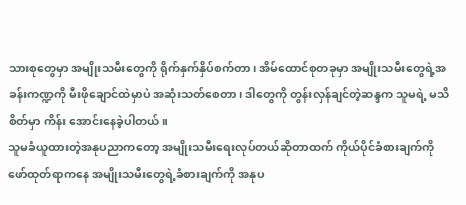သားစုတွေမှာ အမျိုးသမီးတွေကို ရိုက်နှက်နှိပ်စက်တာ၊ အိမ်ထောင်စုတခုမှာ အမျိုးသမီးတွေရဲ့အခန်းကဏ္ဍကို မီးဖိုချောင်ထဲမှာပဲ အဆုံးသတ်စေတာ၊ ဒါတွေကို တွန်းလှန်ချင်တဲ့ဆန္ဒက သူမရဲ့ မသိစိတ်မှာ ကိန်း အောင်းနေခဲ့ပါတယ်။
သူမခံယူထားတဲ့အနုပညာကတော့ အမျိုးသမီးရေးလုပ်တယ်ဆိုတာထက် ကိုယ်ပိုင်ခံစားချက်ကို ဖော်ထုတ်ရာကနေ အမျိုးသမီးတွေရဲ့ခံစားချက်ကို အနုပ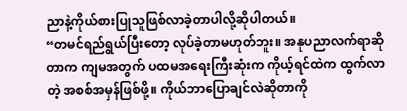ညာနဲ့ကိုယ်စားပြုသူဖြစ်လာခဲ့တာပါလို့ဆိုပါတယ်။
“တမင်ရည်ရွယ်ပြီးတော့ လုပ်ခဲ့တာမဟုတ်ဘူး။ အနုပညာလက်ရာဆိုတာက ကျမအတွက် ပထမအရေးကြီးဆုံးက ကိုယ့်ရင်ထဲက ထွက်လာတဲ့ အစစ်အမှန်ဖြစ်ဖို့။ ကိုယ်ဘာပြောချင်လဲဆိုတာကို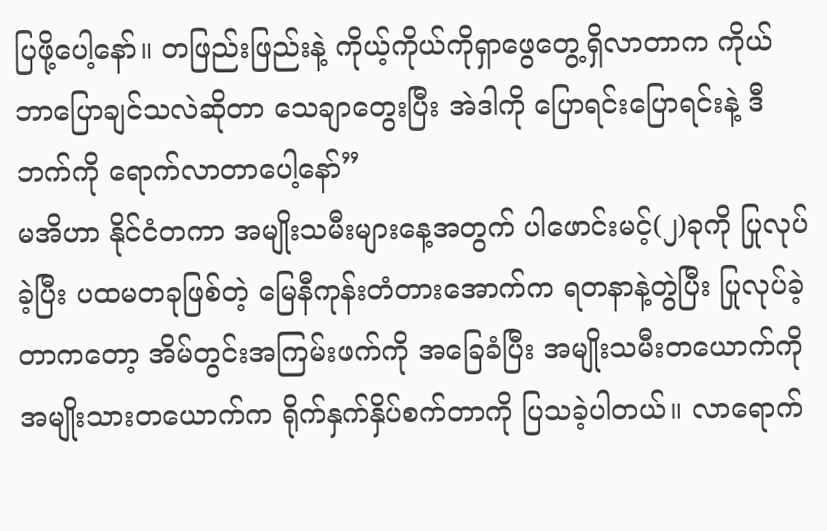ပြဖို့ပေါ့နော်။ တဖြည်းဖြည်းနဲ့ ကိုယ့်ကိုယ်ကိုရှာဖွေတွေ့ရှိလာတာက ကိုယ်ဘာပြောချင်သလဲဆိုတာ သေချာတွေးပြီး အဲဒါကို ပြောရင်းပြောရင်းနဲ့ ဒီဘက်ကို ရောက်လာတာပေါ့နော်”
မအိဟာ နိုင်ငံတကာ အမျိုးသမီးများနေ့အတွက် ပါဖောင်းမင့်(၂)ခုကို ပြုလုပ်ခဲ့ပြီး ပထမတခုဖြစ်တဲ့ မြေနီကုန်းတံတားအောက်က ရတနာနဲ့တွဲပြီး ပြုလုပ်ခဲ့တာကတော့ အိမ်တွင်းအကြမ်းဖက်ကို အခြေခံပြီး အမျိုးသမီးတယောက်ကို အမျိုးသားတယောက်က ရိုက်နှက်နှိပ်စက်တာကို ပြသခဲ့ပါတယ်။ လာရောက်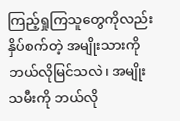ကြည့်ရှုကြသူတွေကိုလည်း နှိပ်စက်တဲ့ အမျိုးသားကို ဘယ်လိုမြင်သလဲ၊ အမျိုးသမီးကို ဘယ်လို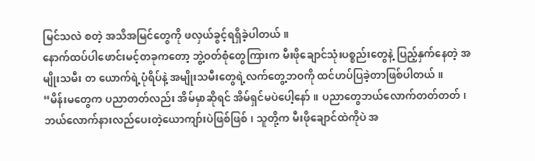မြင်သလဲ စတဲ့ အသိအမြင်တွေကို ဖလှယ်ခွင့်ရရှိခဲ့ပါတယ်။
နောက်ထပ်ပါဖောင်းမင့်တခုကတော့ ဘွဲ့ဝတ်စုံတွေကြားက မီးဖိုချောင်သုံးပစ္စည်းတွေနဲ့ ပြည့်နှက်နေတဲ့ အမျိုးသမီး တ ယောက်ရဲ့ပုံရိပ်နဲ့ အမျိုးသမီးတွေရဲ့လက်တွေ့ဘဝကို ထင်ဟပ်ပြခဲ့တာဖြစ်ပါတယ်။
“မိန်းမတွေက ပညာတတ်လည်း အိမ်မှာဆိုရင် အိမ်ရှင်မပဲပေါ့နော်။ ပညာတွေဘယ်လောက်တတ်တတ်၊ ဘယ်လောက်နားလည်ပေးတဲ့ယောကျာ်းပဲဖြစ်ဖြစ်၊ သူတို့က မီးဖိုချောင်ထဲကိုပဲ အ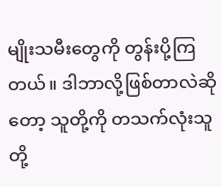မျိုးသမီးတွေကို တွန်းပို့ကြတယ်။ ဒါဘာလို့ဖြစ်တာလဲဆိုတော့ သူတို့ကို တသက်လုံးသူတို့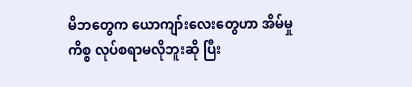မိဘတွေက ယောကျာ်းလေးတွေဟာ အိမ်မှုကိစ္စ လုပ်စရာမလိုဘူးဆို ပြီး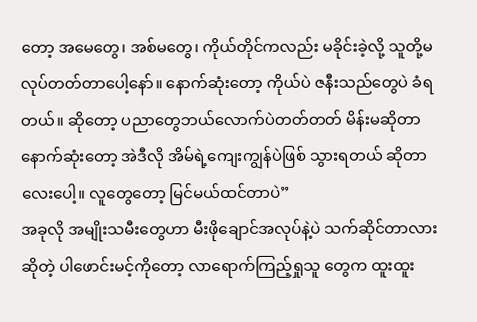တော့ အမေတွေ၊ အစ်မတွေ၊ ကိုယ်တိုင်ကလည်း မခိုင်းခဲ့လို့ သူတို့မလုပ်တတ်တာပေါ့နော်။ နောက်ဆုံးတော့ ကိုယ်ပဲ ဇနီးသည်တွေပဲ ခံရတယ်။ ဆိုတော့ ပညာတွေဘယ်လောက်ပဲတတ်တတ် မိန်းမဆိုတာ နောက်ဆုံးတော့ အဲဒီလို အိမ်ရဲ့ကျေးကျွန်ပဲဖြစ် သွားရတယ် ဆိုတာလေးပေါ့။ လူတွေတော့ မြင်မယ်ထင်တာပဲ”
အခုလို အမျိုးသမီးတွေဟာ မီးဖိုချောင်အလုပ်နဲ့ပဲ သက်ဆိုင်တာလားဆိုတဲ့ ပါဖောင်းမင့်ကိုတော့ လာရောက်ကြည့်ရှုသူ တွေက ထူးထူး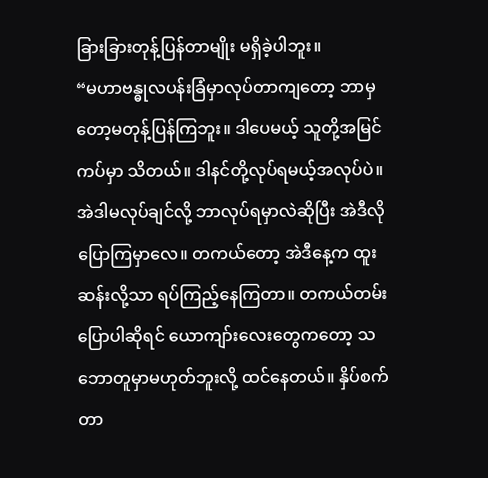ခြားခြားတုန့်ပြန်တာမျိုး မရှိခဲ့ပါဘူး။
“မဟာဗန္ဓုလပန်းခြံမှာလုပ်တာကျတော့ ဘာမှတော့မတုန့်ပြန်ကြဘူး။ ဒါပေမယ့် သူတို့အမြင်ကပ်မှာ သိတယ်။ ဒါနင်တို့လုပ်ရမယ့်အလုပ်ပဲ။ အဲဒါမလုပ်ချင်လို့ ဘာလုပ်ရမှာလဲဆိုပြီး အဲဒီလိုပြောကြမှာလေ။ တကယ်တော့ အဲဒီနေ့က ထူးဆန်းလို့သာ ရပ်ကြည့်နေကြတာ။ တကယ်တမ်းပြောပါဆိုရင် ယောကျာ်းလေးတွေကတော့ သဘောတူမှာမဟုတ်ဘူးလို့ ထင်နေတယ်။ နှိပ်စက်တာ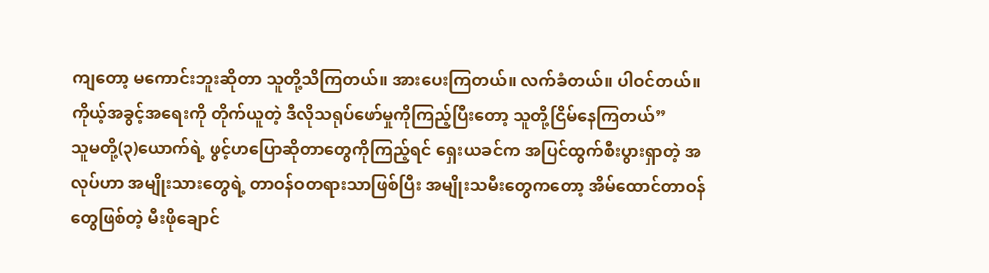ကျတော့ မကောင်းဘူးဆိုတာ သူတို့သိကြတယ်။ အားပေးကြတယ်။ လက်ခံတယ်။ ပါဝင်တယ်။ကိုယ့်အခွင့်အရေးကို တိုက်ယူတဲ့ ဒီလိုသရုပ်ဖော်မှုကိုကြည့်ပြီးတော့ သူတို့ငြိမ်နေကြတယ်”
သူမတို့(၃)ယောက်ရဲ့ ဖွင့်ဟပြောဆိုတာတွေကိုကြည့်ရင် ရှေးယခင်က အပြင်ထွက်စီးပွားရှာတဲ့ အလုပ်ဟာ အမျိုးသားတွေရဲ့ တာဝန်ဝတရားသာဖြစ်ပြီး အမျိုးသမီးတွေကတော့ အိမ်ထောင်တာဝန်တွေဖြစ်တဲ့ မီးဖိုချောင်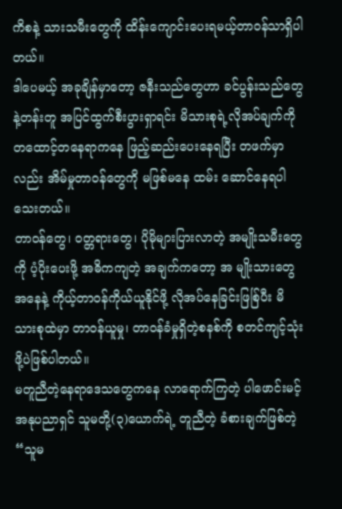ကိစနဲ့ သားသမီးတွေကို ထိန်းကျောင်းပေးရမယ့်တာဝန်သာရှိပါတယ်။
ဒါပေမယ့် အခုချိန်မှာတော့ ဇနီးသည်တွေဟာ ခင်ပွန်းသည်တွေနဲ့တန်းတူ အပြင်ထွက်စီးပွားရှာရင်း မိသားစုရဲ့လိုအပ်ချက်ကို တထောင့်တနေရာကနေ ဖြည့်ဆည်းပေးနေရပြီး တဖက်မှာလည်း အိမ်မှုတာဝန်တွေကို မဖြစ်မနေ ထမ်း ဆောင်နေရပါသေးတယ်။
တာဝန်တွေ၊ ဝတ္တရားတွေ၊ ပိုမိုများပြားလာတဲ့ အမျိုးသမီးတွေကို ပံ့ပိုးပေးဖို့ အဓိကကျတဲ့ အချက်ကတော့ အ မျိုးသားတွေအနေနဲ့ ကိုယ့်တာဝန်ကိုယ်ယူနိုင်ဖို့ လိုအပ်နေခြင်းဖြစ်ြပီး မိသားစုထဲမှာ တာဝန်ယူမှု၊ တာဝန်ခံမှုရှိတဲ့စနစ်ကို စတင်ကျင့်သုံးဖို့ပဲဖြစ်ပါတယ်။
မတူညီတဲ့နေရာဒေသတွေကနေ လာရောက်ကြတဲ့ ပါဖောင်းမင့်အနုပညာရှင် သူမတို့(၃)ယောက်ရဲ့ တူညီတဲ့ ခံစားချက်ဖြစ်တဲ့ “သူမ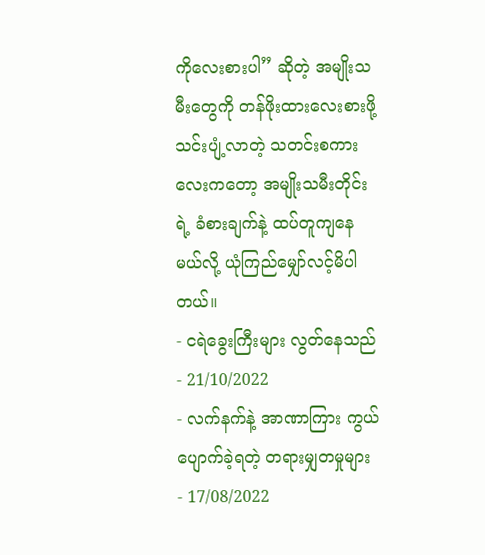ကိုလေးစားပါ” ဆိုတဲ့ အမျိုးသမီးတွေကို တန်ဖိုးထားလေးစားဖို့ သင်းပျံ့လာတဲ့ သတင်းစကား လေးကတော့ အမျိုးသမီးတိုင်းရဲ့ ခံစားချက်နဲ့ ထပ်တူကျနေမယ်လို့ ယုံကြည်မျှော်လင့်မိပါတယ်။
- ငရဲခွေးကြီးများ လွတ်နေသည် - 21/10/2022
- လက်နက်နဲ့ အာဏာကြား ကွယ်ပျောက်ခဲ့ရတဲ့ တရားမျှတမှုများ - 17/08/2022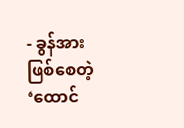- ခွန်အားဖြစ်စေတဲ့ ‘ထောင်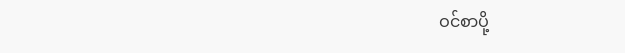ဝင်စာပို့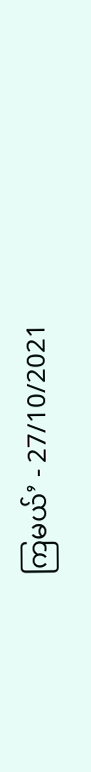ကြမယ်’ - 27/10/2021